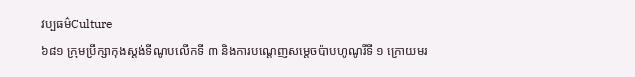វប្បធម៌Culture
៦៨១ ក្រុមប្រឹក្សាកុងស្តង់ទីណូបលើកទី ៣ និងការបណ្តេញសម្តេចប៉ាបហូណូរីទី ១ ក្រោយមរ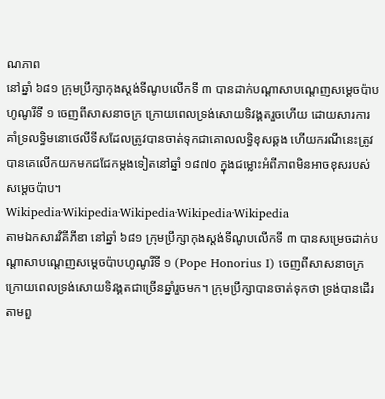ណភាព
នៅឆ្នាំ ៦៨១ ក្រុមប្រឹក្សាកុងស្តង់ទីណូបលើកទី ៣ បានដាក់បណ្តាសាបណ្តេញសម្តេចប៉ាបហូណូរីទី ១ ចេញពីសាសនាចក្រ ក្រោយពេលទ្រង់សោយទិវង្គតរួចហើយ ដោយសារការគាំទ្រលទ្ធិមនោថេលីទីសដែលត្រូវបានចាត់ទុកជាគោលលទ្ធិខុសឆ្គង ហើយករណីនេះត្រូវបានគេលើកយកមកជជែកម្តងទៀតនៅឆ្នាំ ១៨៧០ ក្នុងជម្លោះអំពីភាពមិនអាចខុសរបស់សម្តេចប៉ាប។
Wikipedia·Wikipedia·Wikipedia·Wikipedia·Wikipedia
តាមឯកសារវិគីភីឌា នៅឆ្នាំ ៦៨១ ក្រុមប្រឹក្សាកុងស្តង់ទីណូបលើកទី ៣ បានសម្រេចដាក់បណ្តាសាបណ្តេញសម្តេចប៉ាបហូណូរីទី ១ (Pope Honorius I) ចេញពីសាសនាចក្រ ក្រោយពេលទ្រង់សោយទិវង្គតជាច្រើនឆ្នាំរួចមក។ ក្រុមប្រឹក្សាបានចាត់ទុកថា ទ្រង់បានដើរតាមពួ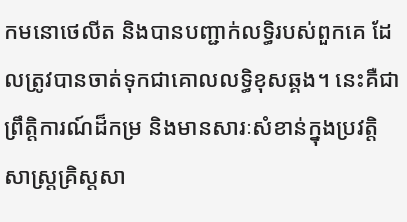កមនោថេលីត និងបានបញ្ជាក់លទ្ធិរបស់ពួកគេ ដែលត្រូវបានចាត់ទុកជាគោលលទ្ធិខុសឆ្គង។ នេះគឺជាព្រឹត្តិការណ៍ដ៏កម្រ និងមានសារៈសំខាន់ក្នុងប្រវត្តិសាស្ត្រគ្រិស្តសា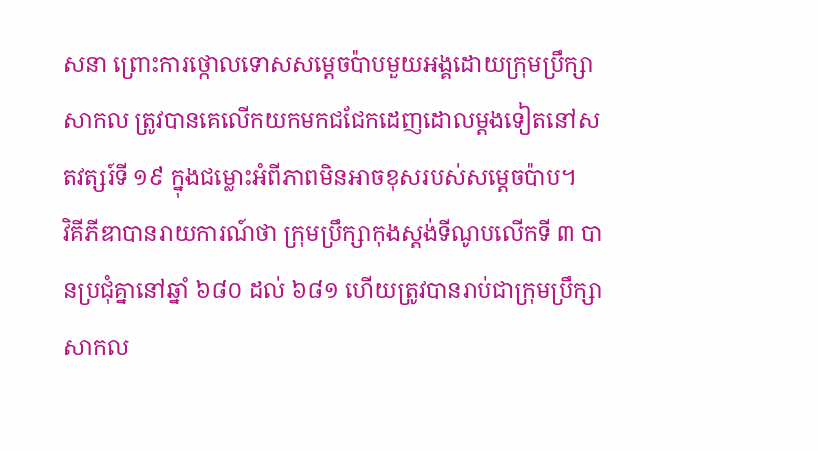សនា ព្រោះការថ្កោលទោសសម្តេចប៉ាបមួយអង្គដោយក្រុមប្រឹក្សាសាកល ត្រូវបានគេលើកយកមកជជែកដេញដោលម្តងទៀតនៅសតវត្សរ៍ទី ១៩ ក្នុងជម្លោះអំពីភាពមិនអាចខុសរបស់សម្តេចប៉ាប។
វិគីភីឌាបានរាយការណ៍ថា ក្រុមប្រឹក្សាកុងស្តង់ទីណូបលើកទី ៣ បានប្រជុំគ្នានៅឆ្នាំ ៦៨០ ដល់ ៦៨១ ហើយត្រូវបានរាប់ជាក្រុមប្រឹក្សាសាកល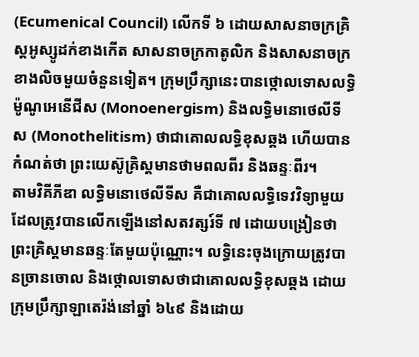(Ecumenical Council) លើកទី ៦ ដោយសាសនាចក្រគ្រិស្តអូស្សូដក់ខាងកើត សាសនាចក្រកាតូលិក និងសាសនាចក្រខាងលិចមួយចំនួនទៀត។ ក្រុមប្រឹក្សានេះបានថ្កោលទោសលទ្ធិម៉ូណូអេនើជីស (Monoenergism) និងលទ្ធិមនោថេលីទីស (Monothelitism) ថាជាគោលលទ្ធិខុសឆ្គង ហើយបានកំណត់ថា ព្រះយេស៊ូគ្រិស្តមានថាមពលពីរ និងឆន្ទៈពីរ។
តាមវិគីភីឌា លទ្ធិមនោថេលីទីស គឺជាគោលលទ្ធិទេវវិទ្យាមួយដែលត្រូវបានលើកឡើងនៅសតវត្សរ៍ទី ៧ ដោយបង្រៀនថា ព្រះគ្រិស្តមានឆន្ទៈតែមួយប៉ុណ្ណោះ។ លទ្ធិនេះចុងក្រោយត្រូវបានច្រានចោល និងថ្កោលទោសថាជាគោលលទ្ធិខុសឆ្គង ដោយក្រុមប្រឹក្សាឡាតេរ៉ង់នៅឆ្នាំ ៦៤៩ និងដោយ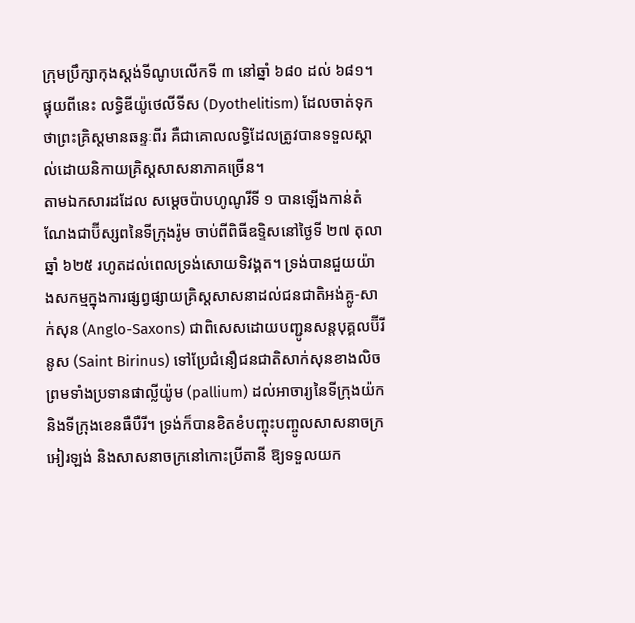ក្រុមប្រឹក្សាកុងស្តង់ទីណូបលើកទី ៣ នៅឆ្នាំ ៦៨០ ដល់ ៦៨១។ ផ្ទុយពីនេះ លទ្ធិឌីយ៉ូថេលីទីស (Dyothelitism) ដែលចាត់ទុកថាព្រះគ្រិស្តមានឆន្ទៈពីរ គឺជាគោលលទ្ធិដែលត្រូវបានទទួលស្គាល់ដោយនិកាយគ្រិស្តសាសនាភាគច្រើន។
តាមឯកសារដដែល សម្តេចប៉ាបហូណូរីទី ១ បានឡើងកាន់តំណែងជាប៊ីស្សពនៃទីក្រុងរ៉ូម ចាប់ពីពិធីឧទ្ទិសនៅថ្ងៃទី ២៧ តុលា ឆ្នាំ ៦២៥ រហូតដល់ពេលទ្រង់សោយទិវង្គត។ ទ្រង់បានជួយយ៉ាងសកម្មក្នុងការផ្សព្វផ្សាយគ្រិស្តសាសនាដល់ជនជាតិអង់គ្លូ-សាក់សុន (Anglo-Saxons) ជាពិសេសដោយបញ្ជូនសន្តបុគ្គលប៊ីរីនូស (Saint Birinus) ទៅប្រែជំនឿជនជាតិសាក់សុនខាងលិច ព្រមទាំងប្រទានផាល្លីយ៉ូម (pallium) ដល់អាចារ្យនៃទីក្រុងយ៉ក និងទីក្រុងខេនធឺបឺរី។ ទ្រង់ក៏បានខិតខំបញ្ចុះបញ្ចូលសាសនាចក្រអៀរឡង់ និងសាសនាចក្រនៅកោះប្រីតានី ឱ្យទទួលយក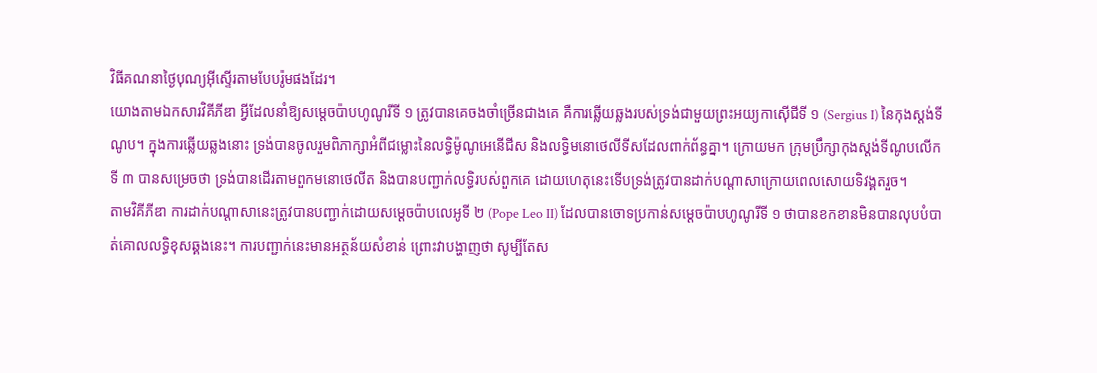វិធីគណនាថ្ងៃបុណ្យអ៊ីស្ទើរតាមបែបរ៉ូមផងដែរ។
យោងតាមឯកសារវិគីភីឌា អ្វីដែលនាំឱ្យសម្តេចប៉ាបហូណូរីទី ១ ត្រូវបានគេចងចាំច្រើនជាងគេ គឺការឆ្លើយឆ្លងរបស់ទ្រង់ជាមួយព្រះអយ្យកាស៊ើជីទី ១ (Sergius I) នៃកុងស្តង់ទីណូប។ ក្នុងការឆ្លើយឆ្លងនោះ ទ្រង់បានចូលរួមពិភាក្សាអំពីជម្លោះនៃលទ្ធិម៉ូណូអេនើជីស និងលទ្ធិមនោថេលីទីសដែលពាក់ព័ន្ធគ្នា។ ក្រោយមក ក្រុមប្រឹក្សាកុងស្តង់ទីណូបលើកទី ៣ បានសម្រេចថា ទ្រង់បានដើរតាមពួកមនោថេលីត និងបានបញ្ជាក់លទ្ធិរបស់ពួកគេ ដោយហេតុនេះទើបទ្រង់ត្រូវបានដាក់បណ្តាសាក្រោយពេលសោយទិវង្គតរួច។
តាមវិគីភីឌា ការដាក់បណ្តាសានេះត្រូវបានបញ្ជាក់ដោយសម្តេចប៉ាបលេអូទី ២ (Pope Leo II) ដែលបានចោទប្រកាន់សម្តេចប៉ាបហូណូរីទី ១ ថាបានខកខានមិនបានលុបបំបាត់គោលលទ្ធិខុសឆ្គងនេះ។ ការបញ្ជាក់នេះមានអត្ថន័យសំខាន់ ព្រោះវាបង្ហាញថា សូម្បីតែស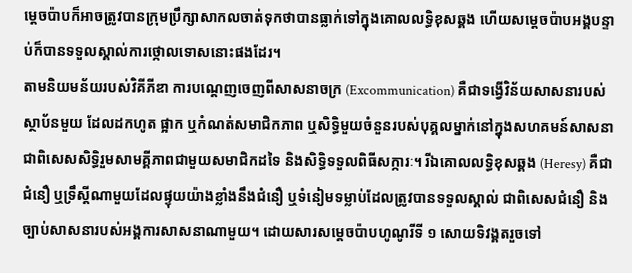ម្តេចប៉ាបក៏អាចត្រូវបានក្រុមប្រឹក្សាសាកលចាត់ទុកថាបានធ្លាក់ទៅក្នុងគោលលទ្ធិខុសឆ្គង ហើយសម្តេចប៉ាបអង្គបន្ទាប់ក៏បានទទួលស្គាល់ការថ្កោលទោសនោះផងដែរ។
តាមនិយមន័យរបស់វិគីភីឌា ការបណ្តេញចេញពីសាសនាចក្រ (Excommunication) គឺជាទង្វើវិន័យសាសនារបស់ស្ថាប័នមួយ ដែលដកហូត ផ្អាក ឬកំណត់សមាជិកភាព ឬសិទ្ធិមួយចំនួនរបស់បុគ្គលម្នាក់នៅក្នុងសហគមន៍សាសនា ជាពិសេសសិទ្ធិរួមសាមគ្គីភាពជាមួយសមាជិកដទៃ និងសិទ្ធិទទួលពិធីសក្ការៈ។ រីឯគោលលទ្ធិខុសឆ្គង (Heresy) គឺជាជំនឿ ឬទ្រឹស្តីណាមួយដែលផ្ទុយយ៉ាងខ្លាំងនឹងជំនឿ ឬទំនៀមទម្លាប់ដែលត្រូវបានទទួលស្គាល់ ជាពិសេសជំនឿ និងច្បាប់សាសនារបស់អង្គការសាសនាណាមួយ។ ដោយសារសម្តេចប៉ាបហូណូរីទី ១ សោយទិវង្គតរួចទៅ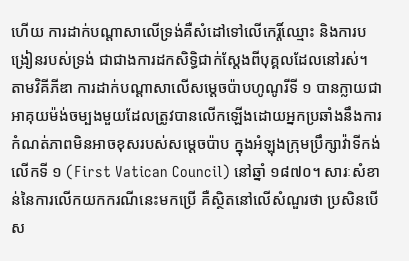ហើយ ការដាក់បណ្តាសាលើទ្រង់គឺសំដៅទៅលើកេរ្តិ៍ឈ្មោះ និងការបង្រៀនរបស់ទ្រង់ ជាជាងការដកសិទ្ធិជាក់ស្តែងពីបុគ្គលដែលនៅរស់។
តាមវិគីភីឌា ការដាក់បណ្តាសាលើសម្តេចប៉ាបហូណូរីទី ១ បានក្លាយជាអាគុយម៉ង់ចម្បងមួយដែលត្រូវបានលើកឡើងដោយអ្នកប្រឆាំងនឹងការកំណត់ភាពមិនអាចខុសរបស់សម្តេចប៉ាប ក្នុងអំឡុងក្រុមប្រឹក្សាវ៉ាទីកង់លើកទី ១ (First Vatican Council) នៅឆ្នាំ ១៨៧០។ សារៈសំខាន់នៃការលើកយកករណីនេះមកប្រើ គឺស្ថិតនៅលើសំណួរថា ប្រសិនបើស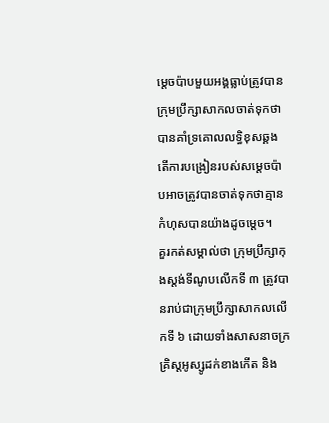ម្តេចប៉ាបមួយអង្គធ្លាប់ត្រូវបានក្រុមប្រឹក្សាសាកលចាត់ទុកថាបានគាំទ្រគោលលទ្ធិខុសឆ្គង តើការបង្រៀនរបស់សម្តេចប៉ាបអាចត្រូវបានចាត់ទុកថាគ្មានកំហុសបានយ៉ាងដូចម្តេច។
គួរកត់សម្គាល់ថា ក្រុមប្រឹក្សាកុងស្តង់ទីណូបលើកទី ៣ ត្រូវបានរាប់ជាក្រុមប្រឹក្សាសាកលលើកទី ៦ ដោយទាំងសាសនាចក្រគ្រិស្តអូស្សូដក់ខាងកើត និង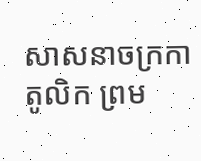សាសនាចក្រកាតូលិក ព្រម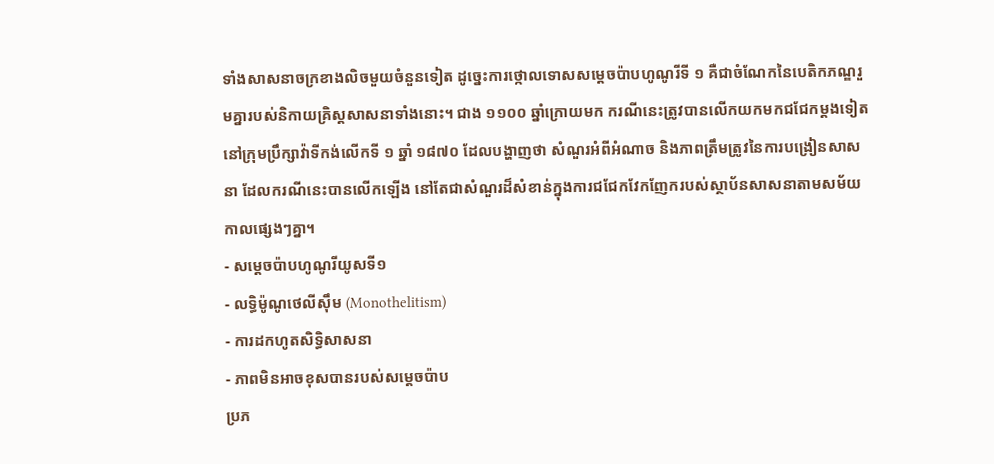ទាំងសាសនាចក្រខាងលិចមួយចំនួនទៀត ដូច្នេះការថ្កោលទោសសម្តេចប៉ាបហូណូរីទី ១ គឺជាចំណែកនៃបេតិកភណ្ឌរួមគ្នារបស់និកាយគ្រិស្តសាសនាទាំងនោះ។ ជាង ១១០០ ឆ្នាំក្រោយមក ករណីនេះត្រូវបានលើកយកមកជជែកម្តងទៀតនៅក្រុមប្រឹក្សាវ៉ាទីកង់លើកទី ១ ឆ្នាំ ១៨៧០ ដែលបង្ហាញថា សំណួរអំពីអំណាច និងភាពត្រឹមត្រូវនៃការបង្រៀនសាសនា ដែលករណីនេះបានលើកឡើង នៅតែជាសំណួរដ៏សំខាន់ក្នុងការជជែកវែកញែករបស់ស្ថាប័នសាសនាតាមសម័យកាលផ្សេងៗគ្នា។
- សម្តេចប៉ាបហូណូរីយូសទី១
- លទ្ធិម៉ូណូថេលីស៊ឹម (Monothelitism)
- ការដកហូតសិទ្ធិសាសនា
- ភាពមិនអាចខុសបានរបស់សម្តេចប៉ាប
ប្រភ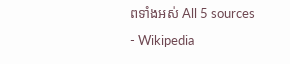ពទាំងអស់ All 5 sources
- Wikipedia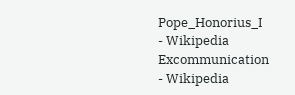Pope_Honorius_I
- Wikipedia Excommunication
- Wikipedia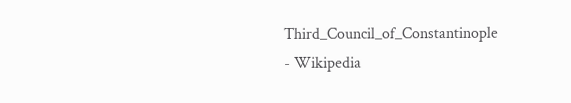Third_Council_of_Constantinople
- Wikipedia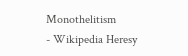Monothelitism
- Wikipedia Heresy